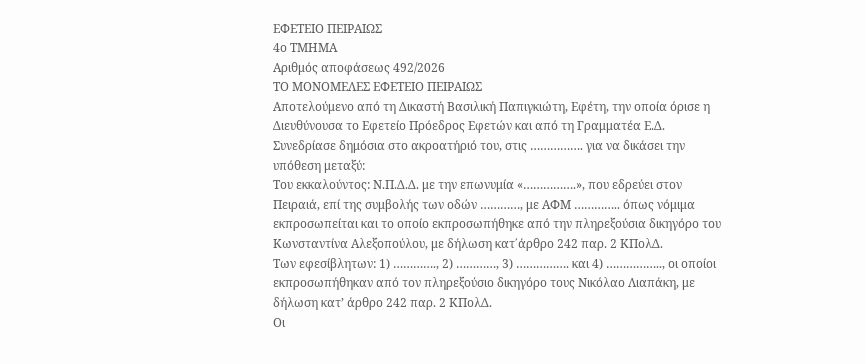ΕΦΕΤΕΙΟ ΠΕΙΡΑΙΩΣ
4ο ΤΜΗΜΑ
Αριθμός αποφάσεως 492/2026
ΤΟ ΜΟΝΟΜΕΛΕΣ ΕΦΕΤΕΙΟ ΠΕΙΡΑΙΩΣ
Αποτελούμενο από τη Δικαστή Βασιλική Παπιγκιώτη, Εφέτη, την οποία όρισε η Διευθύνουσα το Εφετείο Πρόεδρος Εφετών και από τη Γραμματέα Ε.Δ.
Συνεδρίασε δημόσια στο ακροατήριό του, στις ……………. για να δικάσει την υπόθεση μεταξύ:
Του εκκαλούντος: Ν.Π.Δ.Δ. με την επωνυμία «…………….», που εδρεύει στον Πειραιά, επί της συμβολής των οδών …………, με ΑΦΜ ………….. όπως νόμιμα εκπροσωπείται και το οποίο εκπροσωπήθηκε από την πληρεξούσια δικηγόρο του Κωνσταντίνα Αλεξοπούλου, με δήλωση κατ΄άρθρο 242 παρ. 2 ΚΠολΔ.
Των εφεσίβλητων: 1) …………., 2) …………, 3) ……………. και 4) …………….., οι οποίοι εκπροσωπήθηκαν από τον πληρεξούσιο δικηγόρο τους Νικόλαο Λιαπάκη, με δήλωση κατ’ άρθρο 242 παρ. 2 ΚΠολΔ.
Οι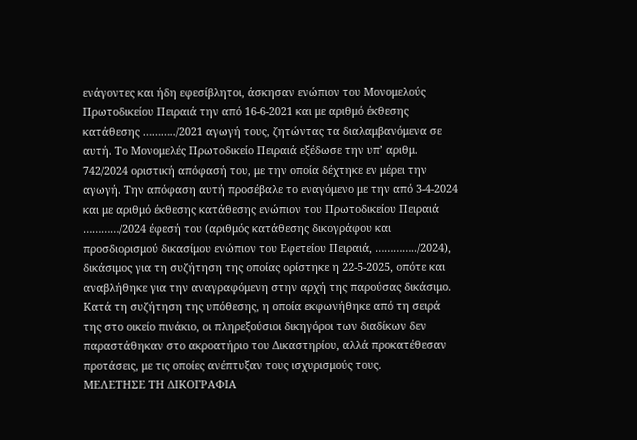ενάγοντες και ήδη εφεσίβλητοι, άσκησαν ενώπιον του Μονομελούς Πρωτοδικείου Πειραιά την από 16-6-2021 και με αριθμό έκθεσης κατάθεσης ………../2021 αγωγή τους, ζητώντας τα διαλαμβανόμενα σε αυτή. Το Μονομελές Πρωτοδικείο Πειραιά εξέδωσε την υπ’ αριθμ. 742/2024 οριστική απόφασή του, με την οποία δέχτηκε εν μέρει την αγωγή. Την απόφαση αυτή προσέβαλε το εναγόμενο με την από 3-4-2024 και με αριθμό έκθεσης κατάθεσης ενώπιον του Πρωτοδικείου Πειραιά …………/2024 έφεσή του (αριθμός κατάθεσης δικογράφου και προσδιορισμού δικασίμου ενώπιον του Εφετείου Πειραιά, …………../2024), δικάσιμος για τη συζήτηση της οποίας ορίστηκε η 22-5-2025, οπότε και αναβλήθηκε για την αναγραφόμενη στην αρχή της παρούσας δικάσιμο.
Κατά τη συζήτηση της υπόθεσης, η οποία εκφωνήθηκε από τη σειρά της στο οικείο πινάκιο, οι πληρεξούσιοι δικηγόροι των διαδίκων δεν παραστάθηκαν στο ακροατήριο του Δικαστηρίου, αλλά προκατέθεσαν προτάσεις, με τις οποίες ανέπτυξαν τους ισχυρισμούς τους.
ΜΕΛΕΤΗΣΕ ΤΗ ΔΙΚΟΓΡΑΦΙΑ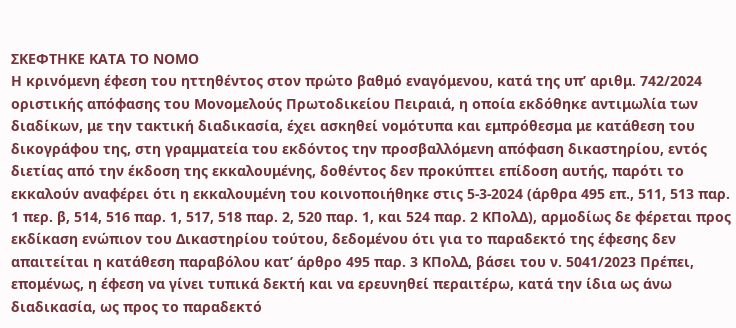ΣΚΕΦΤΗΚΕ ΚΑΤΑ ΤΟ ΝΟΜΟ
Η κρινόμενη έφεση του ηττηθέντος στον πρώτο βαθμό εναγόμενου, κατά της υπ’ αριθμ. 742/2024 οριστικής απόφασης του Μονομελούς Πρωτοδικείου Πειραιά, η οποία εκδόθηκε αντιμωλία των διαδίκων, με την τακτική διαδικασία, έχει ασκηθεί νομότυπα και εμπρόθεσμα με κατάθεση του δικογράφου της, στη γραμματεία του εκδόντος την προσβαλλόμενη απόφαση δικαστηρίου, εντός διετίας από την έκδοση της εκκαλουμένης, δοθέντος δεν προκύπτει επίδοση αυτής, παρότι το εκκαλούν αναφέρει ότι η εκκαλουμένη του κοινοποιήθηκε στις 5-3-2024 (άρθρα 495 επ., 511, 513 παρ. 1 περ. β, 514, 516 παρ. 1, 517, 518 παρ. 2, 520 παρ. 1, και 524 παρ. 2 ΚΠολΔ), αρμοδίως δε φέρεται προς εκδίκαση ενώπιον του Δικαστηρίου τούτου, δεδομένου ότι για το παραδεκτό της έφεσης δεν απαιτείται η κατάθεση παραβόλου κατ’ άρθρο 495 παρ. 3 ΚΠολΔ, βάσει του ν. 5041/2023 Πρέπει, επομένως, η έφεση να γίνει τυπικά δεκτή και να ερευνηθεί περαιτέρω, κατά την ίδια ως άνω διαδικασία, ως προς το παραδεκτό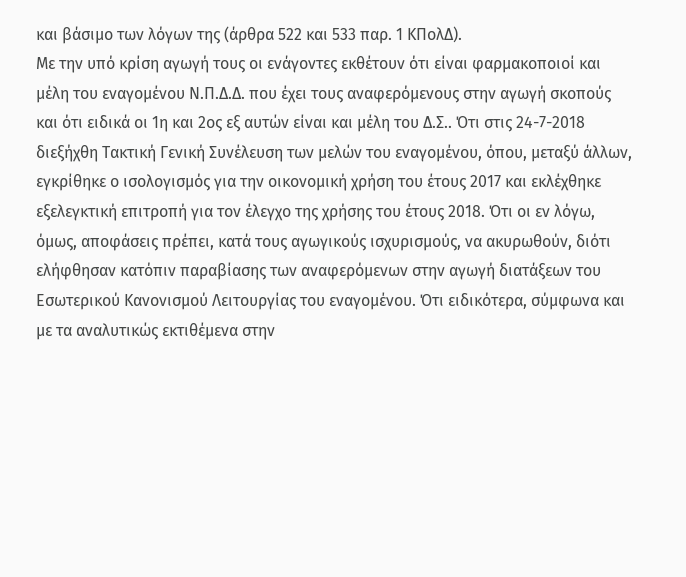και βάσιμο των λόγων της (άρθρα 522 και 533 παρ. 1 ΚΠολΔ).
Με την υπό κρίση αγωγή τους οι ενάγοντες εκθέτουν ότι είναι φαρμακοποιοί και μέλη του εναγομένου Ν.Π.Δ.Δ. που έχει τους αναφερόμενους στην αγωγή σκοπούς και ότι ειδικά οι 1η και 2ος εξ αυτών είναι και μέλη του Δ.Σ.. Ότι στις 24-7-2018 διεξήχθη Τακτική Γενική Συνέλευση των μελών του εναγομένου, όπου, μεταξύ άλλων, εγκρίθηκε ο ισολογισμός για την οικονομική χρήση του έτους 2017 και εκλέχθηκε εξελεγκτική επιτροπή για τον έλεγχο της χρήσης του έτους 2018. Ότι οι εν λόγω, όμως, αποφάσεις πρέπει, κατά τους αγωγικούς ισχυρισμούς, να ακυρωθούν, διότι ελήφθησαν κατόπιν παραβίασης των αναφερόμενων στην αγωγή διατάξεων του Εσωτερικού Κανονισμού Λειτουργίας του εναγομένου. Ότι ειδικότερα, σύμφωνα και με τα αναλυτικώς εκτιθέμενα στην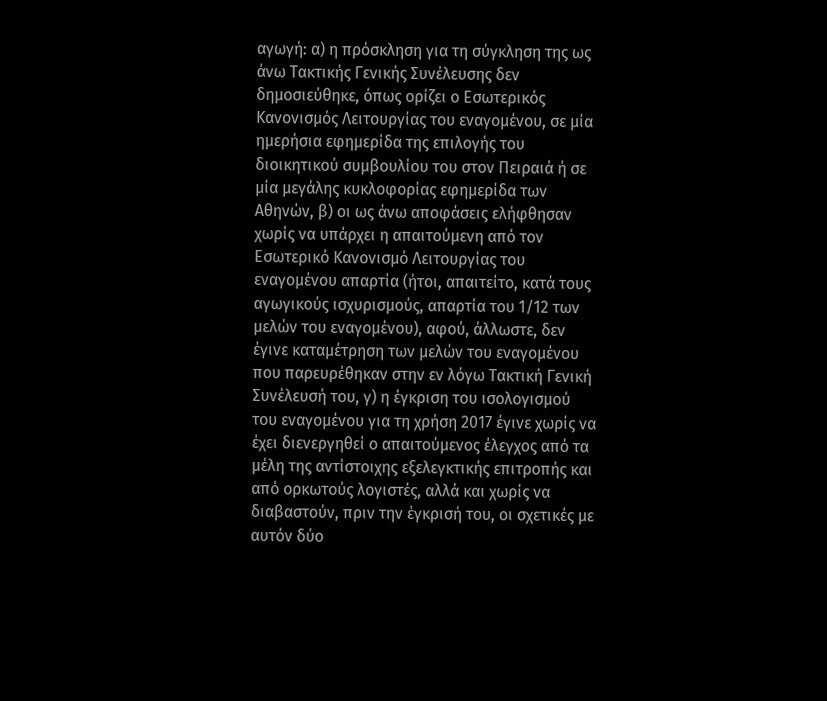αγωγή: α) η πρόσκληση για τη σύγκληση της ως άνω Τακτικής Γενικής Συνέλευσης δεν δημοσιεύθηκε, όπως ορίζει ο Εσωτερικός Κανονισμός Λειτουργίας του εναγομένου, σε μία ημερήσια εφημερίδα της επιλογής του διοικητικού συμβουλίου του στον Πειραιά ή σε μία μεγάλης κυκλοφορίας εφημερίδα των Αθηνών, β) οι ως άνω αποφάσεις ελήφθησαν χωρίς να υπάρχει η απαιτούμενη από τον Εσωτερικό Κανονισμό Λειτουργίας του εναγομένου απαρτία (ήτοι, απαιτείτο, κατά τους αγωγικούς ισχυρισμούς, απαρτία του 1/12 των μελών του εναγομένου), αφού, άλλωστε, δεν έγινε καταμέτρηση των μελών του εναγομένου που παρευρέθηκαν στην εν λόγω Τακτική Γενική Συνέλευσή του, γ) η έγκριση του ισολογισμού του εναγομένου για τη χρήση 2017 έγινε χωρίς να έχει διενεργηθεί ο απαιτούμενος έλεγχος από τα μέλη της αντίστοιχης εξελεγκτικής επιτροπής και από ορκωτούς λογιστές, αλλά και χωρίς να διαβαστούν, πριν την έγκρισή του, οι σχετικές με αυτόν δύο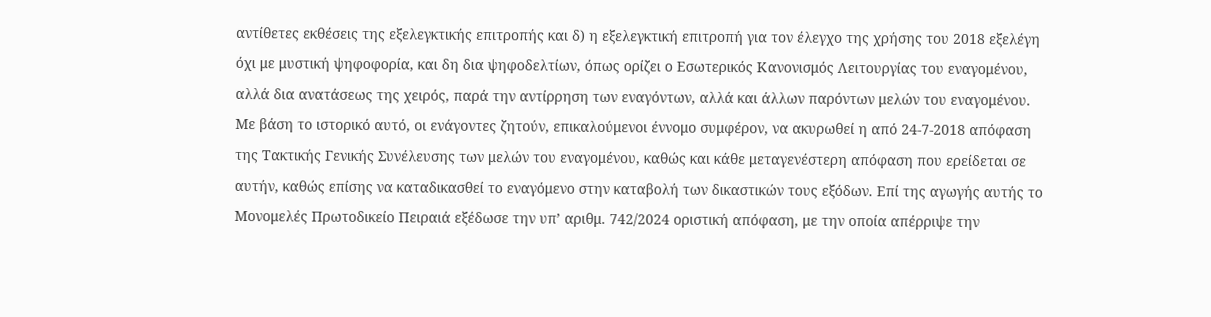αντίθετες εκθέσεις της εξελεγκτικής επιτροπής και δ) η εξελεγκτική επιτροπή για τον έλεγχο της χρήσης του 2018 εξελέγη όχι με μυστική ψηφοφορία, και δη δια ψηφοδελτίων, όπως ορίζει ο Εσωτερικός Κανονισμός Λειτουργίας του εναγομένου, αλλά δια ανατάσεως της χειρός, παρά την αντίρρηση των εναγόντων, αλλά και άλλων παρόντων μελών του εναγομένου. Με βάση το ιστορικό αυτό, οι ενάγοντες ζητούν, επικαλούμενοι έννομο συμφέρον, να ακυρωθεί η από 24-7-2018 απόφαση της Τακτικής Γενικής Συνέλευσης των μελών του εναγομένου, καθώς και κάθε μεταγενέστερη απόφαση που ερείδεται σε αυτήν, καθώς επίσης να καταδικασθεί το εναγόμενο στην καταβολή των δικαστικών τους εξόδων. Επί της αγωγής αυτής το Μονομελές Πρωτοδικείο Πειραιά εξέδωσε την υπ’ αριθμ. 742/2024 οριστική απόφαση, με την οποία απέρριψε την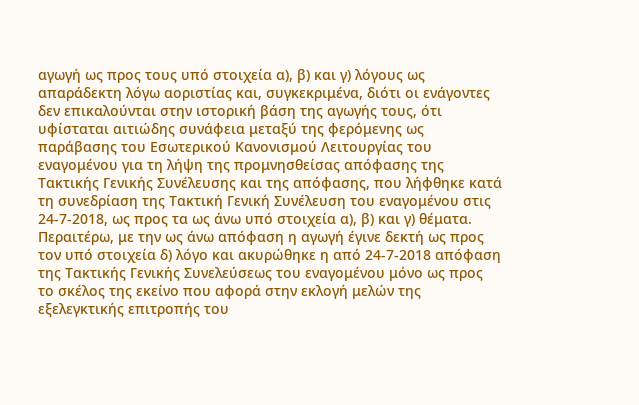αγωγή ως προς τους υπό στοιχεία α), β) και γ) λόγους ως απαράδεκτη λόγω αοριστίας και, συγκεκριμένα, διότι οι ενάγοντες δεν επικαλούνται στην ιστορική βάση της αγωγής τους, ότι υφίσταται αιτιώδης συνάφεια μεταξύ της φερόμενης ως παράβασης του Εσωτερικού Κανονισμού Λειτουργίας του εναγομένου για τη λήψη της προμνησθείσας απόφασης της Τακτικής Γενικής Συνέλευσης και της απόφασης, που λήφθηκε κατά τη συνεδρίαση της Τακτική Γενική Συνέλευση του εναγομένου στις 24-7-2018, ως προς τα ως άνω υπό στοιχεία α), β) και γ) θέματα. Περαιτέρω, με την ως άνω απόφαση η αγωγή έγινε δεκτή ως προς τον υπό στοιχεία δ) λόγο και ακυρώθηκε η από 24-7-2018 απόφαση της Τακτικής Γενικής Συνελεύσεως του εναγομένου μόνο ως προς το σκέλος της εκείνο που αφορά στην εκλογή μελών της εξελεγκτικής επιτροπής του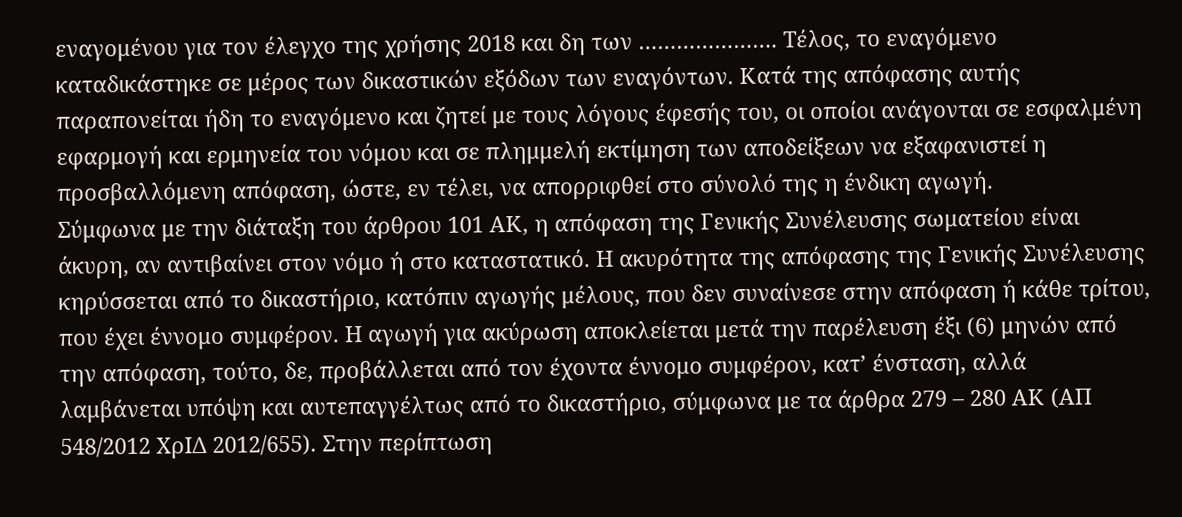εναγομένου για τον έλεγχο της χρήσης 2018 και δη των …………………. Τέλος, το εναγόμενο καταδικάστηκε σε μέρος των δικαστικών εξόδων των εναγόντων. Κατά της απόφασης αυτής παραπονείται ήδη το εναγόμενο και ζητεί με τους λόγους έφεσής του, οι οποίοι ανάγονται σε εσφαλμένη εφαρμογή και ερμηνεία του νόμου και σε πλημμελή εκτίμηση των αποδείξεων να εξαφανιστεί η προσβαλλόμενη απόφαση, ώστε, εν τέλει, να απορριφθεί στο σύνολό της η ένδικη αγωγή.
Σύμφωνα με την διάταξη του άρθρου 101 ΑΚ, η απόφαση της Γενικής Συνέλευσης σωματείου είναι άκυρη, αν αντιβαίνει στον νόμο ή στο καταστατικό. Η ακυρότητα της απόφασης της Γενικής Συνέλευσης κηρύσσεται από το δικαστήριο, κατόπιν αγωγής μέλους, που δεν συναίνεσε στην απόφαση ή κάθε τρίτου, που έχει έννομο συμφέρον. Η αγωγή για ακύρωση αποκλείεται μετά την παρέλευση έξι (6) μηνών από την απόφαση, τούτο, δε, προβάλλεται από τον έχοντα έννομο συμφέρον, κατ’ ένσταση, αλλά λαμβάνεται υπόψη και αυτεπαγγέλτως από το δικαστήριο, σύμφωνα με τα άρθρα 279 – 280 ΑΚ (ΑΠ 548/2012 ΧρΙΔ 2012/655). Στην περίπτωση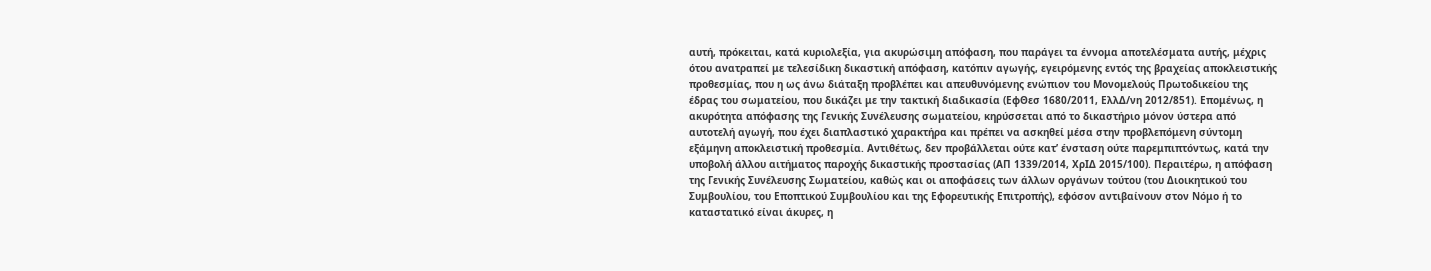αυτή, πρόκειται, κατά κυριολεξία, για ακυρώσιμη απόφαση, που παράγει τα έννομα αποτελέσματα αυτής, μέχρις ότου ανατραπεί με τελεσίδικη δικαστική απόφαση, κατόπιν αγωγής, εγειρόμενης εντός της βραχείας αποκλειστικής προθεσμίας, που η ως άνω διάταξη προβλέπει και απευθυνόμενης ενώπιον του Μονομελούς Πρωτοδικείου της έδρας του σωματείου, που δικάζει με την τακτική διαδικασία (ΕφΘεσ 1680/2011, ΕλλΔ/νη 2012/851). Επομένως, η ακυρότητα απόφασης της Γενικής Συνέλευσης σωματείου, κηρύσσεται από το δικαστήριο μόνον ύστερα από αυτοτελή αγωγή, που έχει διαπλαστικό χαρακτήρα και πρέπει να ασκηθεί μέσα στην προβλεπόμενη σύντομη εξάμηνη αποκλειστική προθεσμία. Αντιθέτως, δεν προβάλλεται ούτε κατ’ ένσταση ούτε παρεμπιπτόντως, κατά την υποβολή άλλου αιτήματος παροχής δικαστικής προστασίας (ΑΠ 1339/2014, ΧρΙΔ 2015/100). Περαιτέρω, η απόφαση της Γενικής Συνέλευσης Σωματείου, καθώς και οι αποφάσεις των άλλων οργάνων τούτου (του Διοικητικού του Συμβουλίου, του Εποπτικού Συμβουλίου και της Εφορευτικής Επιτροπής), εφόσον αντιβαίνουν στον Νόμο ή το καταστατικό είναι άκυρες, η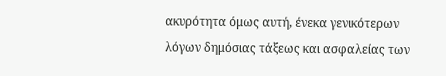ακυρότητα όμως αυτή, ένεκα γενικότερων λόγων δημόσιας τάξεως και ασφαλείας των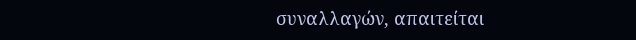συναλλαγών, απαιτείται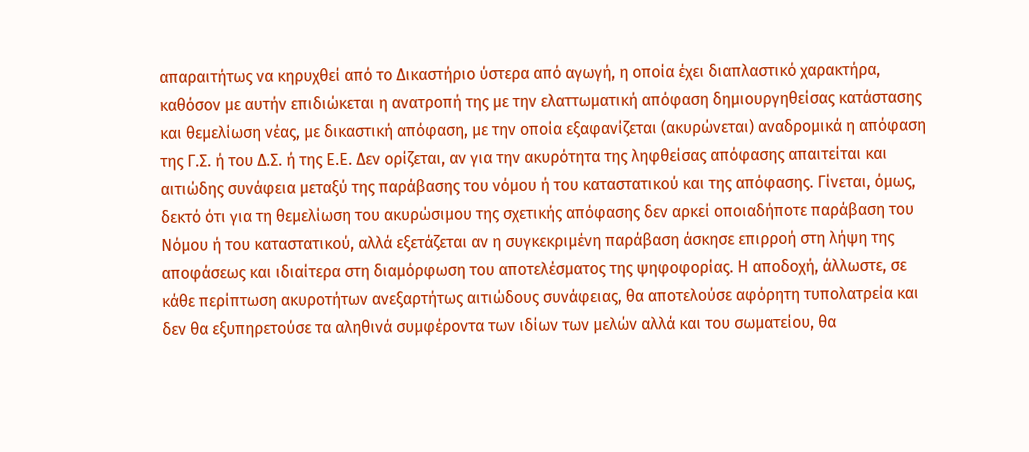απαραιτήτως να κηρυχθεί από το Δικαστήριο ύστερα από αγωγή, η οποία έχει διαπλαστικό χαρακτήρα, καθόσον με αυτήν επιδιώκεται η ανατροπή της με την ελαττωματική απόφαση δημιουργηθείσας κατάστασης και θεμελίωση νέας, με δικαστική απόφαση, με την οποία εξαφανίζεται (ακυρώνεται) αναδρομικά η απόφαση της Γ.Σ. ή του Δ.Σ. ή της Ε.Ε. Δεν ορίζεται, αν για την ακυρότητα της ληφθείσας απόφασης απαιτείται και αιτιώδης συνάφεια μεταξύ της παράβασης του νόμου ή του καταστατικού και της απόφασης. Γίνεται, όμως, δεκτό ότι για τη θεμελίωση του ακυρώσιμου της σχετικής απόφασης δεν αρκεί οποιαδήποτε παράβαση του Νόμου ή του καταστατικού, αλλά εξετάζεται αν η συγκεκριμένη παράβαση άσκησε επιρροή στη λήψη της αποφάσεως και ιδιαίτερα στη διαμόρφωση του αποτελέσματος της ψηφοφορίας. Η αποδοχή, άλλωστε, σε κάθε περίπτωση ακυροτήτων ανεξαρτήτως αιτιώδους συνάφειας, θα αποτελούσε αφόρητη τυπολατρεία και δεν θα εξυπηρετούσε τα αληθινά συμφέροντα των ιδίων των μελών αλλά και του σωματείου, θα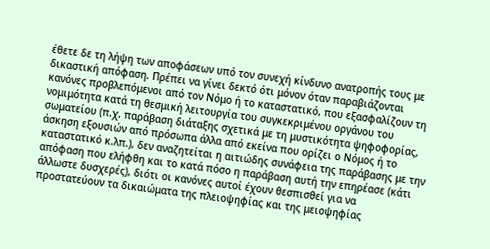έθετε δε τη λήψη των αποφάσεων υπό τον συνεχή κίνδυνο ανατροπής τους με δικαστική απόφαση. Πρέπει να γίνει δεκτό ότι μόνον όταν παραβιάζονται κανόνες προβλεπόμενοι από τον Νόμο ή το καταστατικό, που εξασφαλίζουν τη νομιμότητα κατά τη θεσμική λειτουργία του συγκεκριμένου οργάνου του σωματείου (π.χ. παράβαση διάταξης σχετικά με τη μυστικότητα ψηφοφορίας, άσκηση εξουσιών από πρόσωπα άλλα από εκείνα που ορίζει ο Νόμος ή το καταστατικό κ.λπ.), δεν αναζητείται η αιτιώδης συνάφεια της παράβασης με την απόφαση που ελήφθη και το κατά πόσο η παράβαση αυτή την επηρέασε (κάτι άλλωστε δυσχερές), διότι οι κανόνες αυτοί έχουν θεσπισθεί για να προστατεύουν τα δικαιώματα της πλειοψηφίας και της μειοψηφίας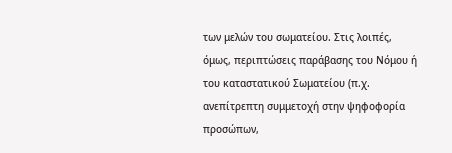των μελών του σωματείου. Στις λοιπές, όμως, περιπτώσεις παράβασης του Νόμου ή του καταστατικού Σωματείου (π.χ. ανεπίτρεπτη συμμετοχή στην ψηφοφορία προσώπων,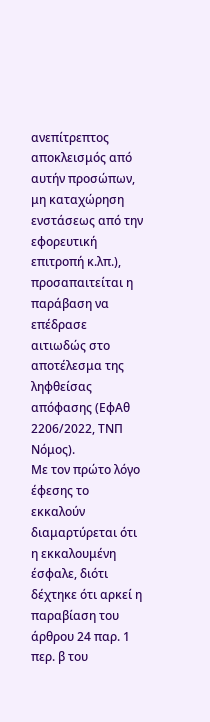ανεπίτρεπτος αποκλεισμός από αυτήν προσώπων, μη καταχώρηση ενστάσεως από την εφορευτική επιτροπή κ.λπ.), προσαπαιτείται η παράβαση να επέδρασε αιτιωδώς στο αποτέλεσμα της ληφθείσας απόφασης (ΕφΑθ 2206/2022, ΤΝΠ Νόμος).
Με τον πρώτο λόγο έφεσης το εκκαλούν διαμαρτύρεται ότι η εκκαλουμένη έσφαλε, διότι δέχτηκε ότι αρκεί η παραβίαση του άρθρου 24 παρ. 1 περ. β του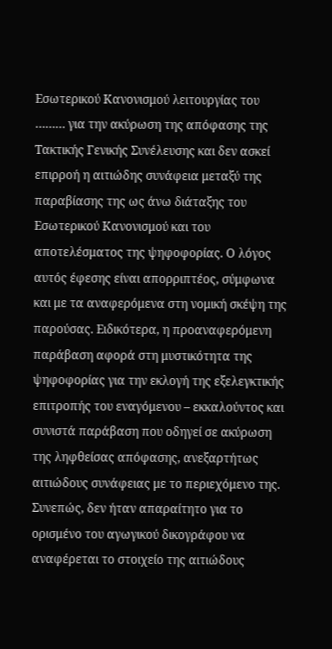Εσωτερικού Κανονισμού λειτουργίας του ……… για την ακύρωση της απόφασης της Τακτικής Γενικής Συνέλευσης και δεν ασκεί επιρροή η αιτιώδης συνάφεια μεταξύ της παραβίασης της ως άνω διάταξης του Εσωτερικού Κανονισμού και του αποτελέσματος της ψηφοφορίας. Ο λόγος αυτός έφεσης είναι απορριπτέος, σύμφωνα και με τα αναφερόμενα στη νομική σκέψη της παρούσας. Ειδικότερα, η προαναφερόμενη παράβαση αφορά στη μυστικότητα της ψηφοφορίας για την εκλογή της εξελεγκτικής επιτροπής του εναγόμενου – εκκαλούντος και συνιστά παράβαση που οδηγεί σε ακύρωση της ληφθείσας απόφασης, ανεξαρτήτως αιτιώδους συνάφειας με το περιεχόμενο της. Συνεπώς, δεν ήταν απαραίτητο για το ορισμένο του αγωγικού δικογράφου να αναφέρεται το στοιχείο της αιτιώδους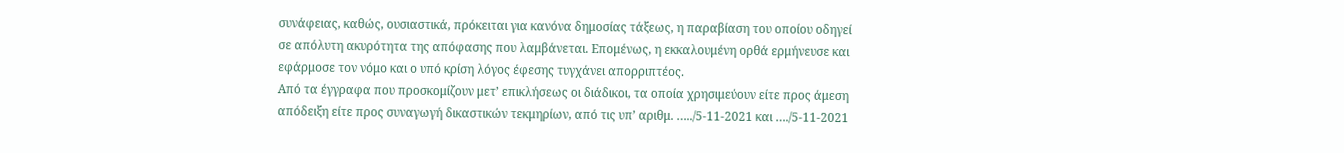συνάφειας, καθώς, ουσιαστικά, πρόκειται για κανόνα δημοσίας τάξεως, η παραβίαση του οποίου οδηγεί σε απόλυτη ακυρότητα της απόφασης που λαμβάνεται. Επομένως, η εκκαλουμένη ορθά ερμήνευσε και εφάρμοσε τον νόμο και ο υπό κρίση λόγος έφεσης τυγχάνει απορριπτέος.
Από τα έγγραφα που προσκομίζουν μετ’ επικλήσεως οι διάδικοι, τα οποία χρησιμεύουν είτε προς άμεση απόδειξη είτε προς συναγωγή δικαστικών τεκμηρίων, από τις υπ’ αριθμ. …../5-11-2021 και …./5-11-2021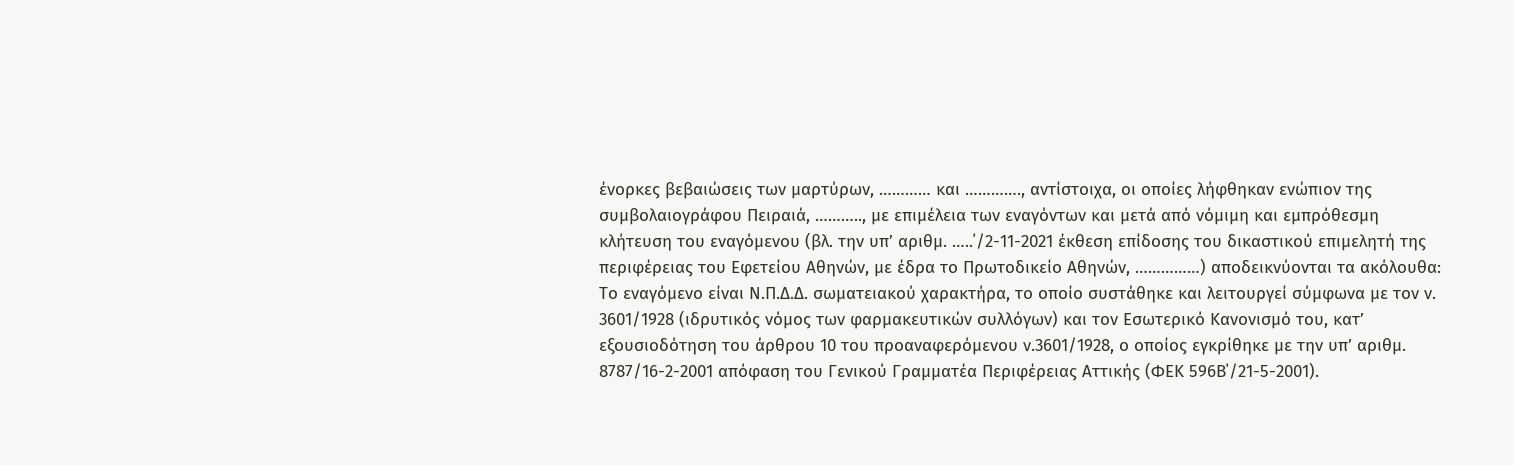ένορκες βεβαιώσεις των μαρτύρων, ………… και …………., αντίστοιχα, οι οποίες λήφθηκαν ενώπιον της συμβολαιογράφου Πειραιά, ……….., με επιμέλεια των εναγόντων και μετά από νόμιμη και εμπρόθεσμη κλήτευση του εναγόμενου (βλ. την υπ’ αριθμ. …..΄/2-11-2021 έκθεση επίδοσης του δικαστικού επιμελητή της περιφέρειας του Εφετείου Αθηνών, με έδρα το Πρωτοδικείο Αθηνών, ……………) αποδεικνύονται τα ακόλουθα: Το εναγόμενο είναι Ν.Π.Δ.Δ. σωματειακού χαρακτήρα, το οποίο συστάθηκε και λειτουργεί σύμφωνα με τον ν. 3601/1928 (ιδρυτικός νόμος των φαρμακευτικών συλλόγων) και τον Εσωτερικό Κανονισμό του, κατ’ εξουσιοδότηση του άρθρου 10 του προαναφερόμενου ν.3601/1928, ο οποίος εγκρίθηκε με την υπ’ αριθμ. 8787/16-2-2001 απόφαση του Γενικού Γραμματέα Περιφέρειας Αττικής (ΦΕΚ 596Β΄/21-5-2001).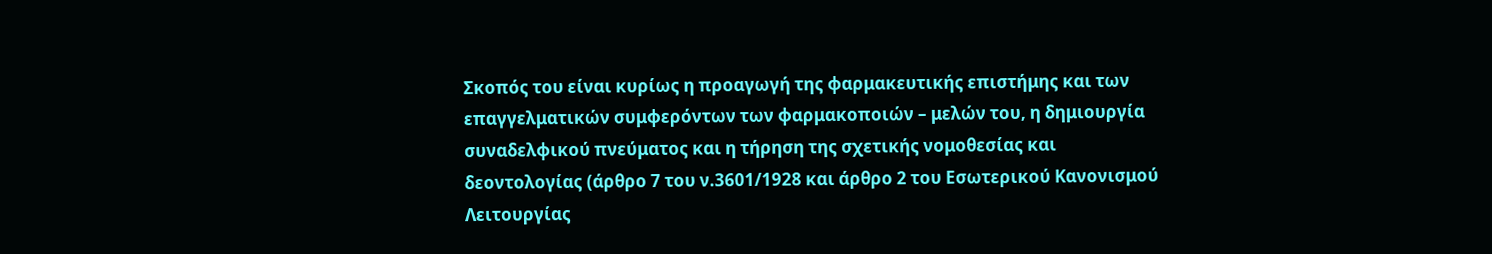Σκοπός του είναι κυρίως η προαγωγή της φαρμακευτικής επιστήμης και των επαγγελματικών συμφερόντων των φαρμακοποιών – μελών του, η δημιουργία συναδελφικού πνεύματος και η τήρηση της σχετικής νομοθεσίας και δεοντολογίας (άρθρο 7 του ν.3601/1928 και άρθρο 2 του Εσωτερικού Κανονισμού Λειτουργίας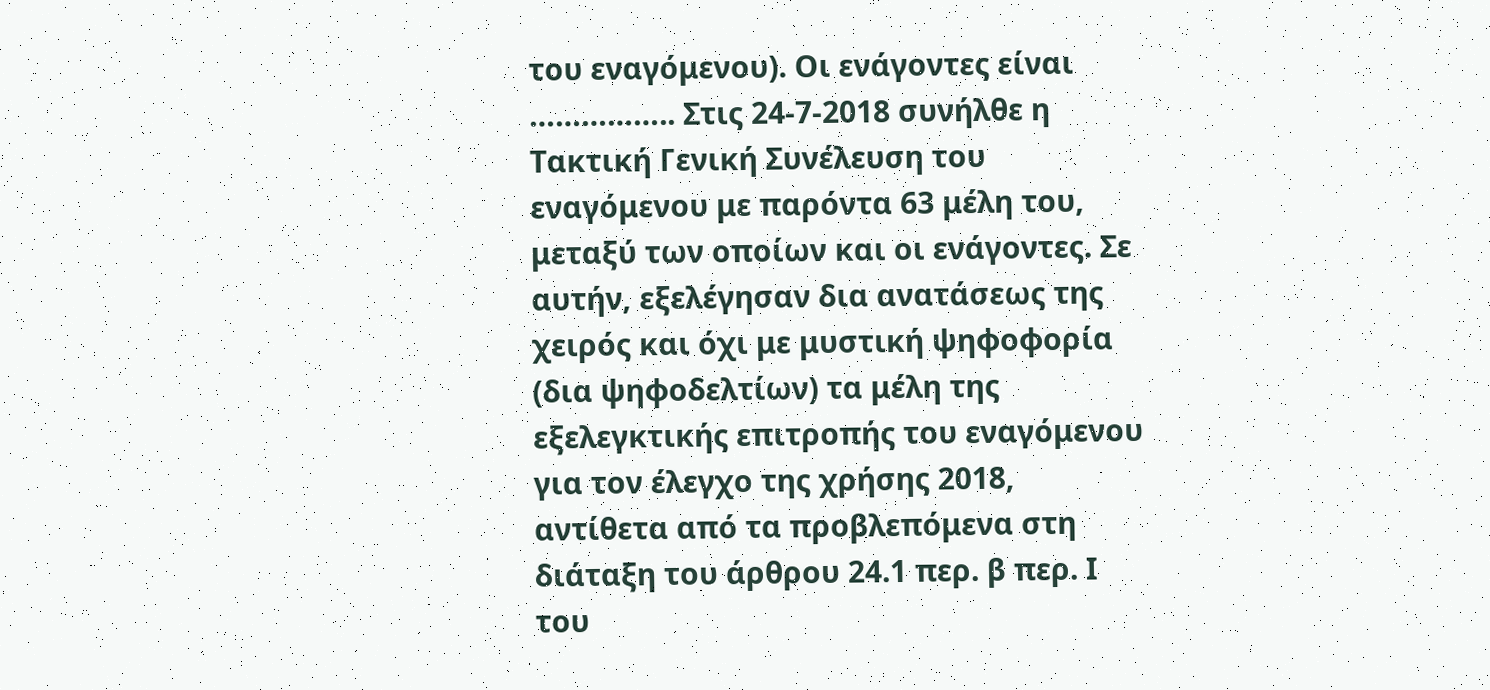του εναγόμενου). Οι ενάγοντες είναι …………….. Στις 24-7-2018 συνήλθε η Τακτική Γενική Συνέλευση του εναγόμενου με παρόντα 63 μέλη του, μεταξύ των οποίων και οι ενάγοντες. Σε αυτήν, εξελέγησαν δια ανατάσεως της χειρός και όχι με μυστική ψηφοφορία (δια ψηφοδελτίων) τα μέλη της εξελεγκτικής επιτροπής του εναγόμενου για τον έλεγχο της χρήσης 2018, αντίθετα από τα προβλεπόμενα στη διάταξη του άρθρου 24.1 περ. β περ. Ι του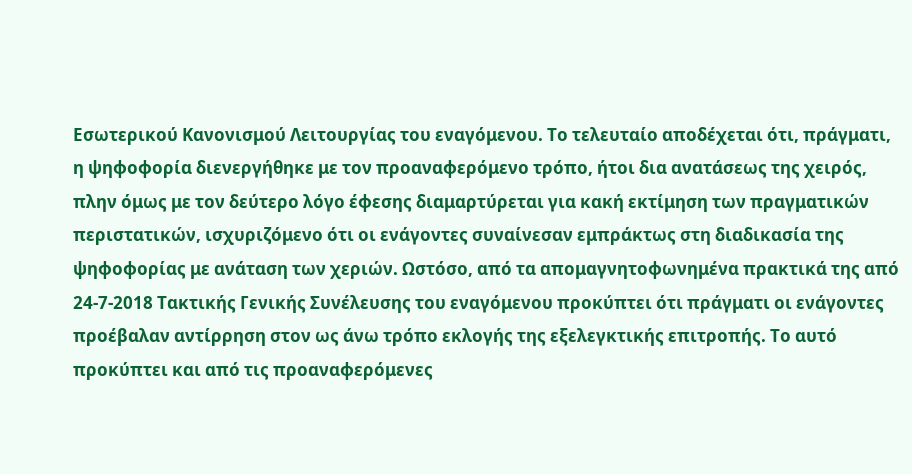Εσωτερικού Κανονισμού Λειτουργίας του εναγόμενου. Το τελευταίο αποδέχεται ότι, πράγματι, η ψηφοφορία διενεργήθηκε με τον προαναφερόμενο τρόπο, ήτοι δια ανατάσεως της χειρός, πλην όμως με τον δεύτερο λόγο έφεσης διαμαρτύρεται για κακή εκτίμηση των πραγματικών περιστατικών, ισχυριζόμενο ότι οι ενάγοντες συναίνεσαν εμπράκτως στη διαδικασία της ψηφοφορίας με ανάταση των χεριών. Ωστόσο, από τα απομαγνητοφωνημένα πρακτικά της από 24-7-2018 Τακτικής Γενικής Συνέλευσης του εναγόμενου προκύπτει ότι πράγματι οι ενάγοντες προέβαλαν αντίρρηση στον ως άνω τρόπο εκλογής της εξελεγκτικής επιτροπής. Το αυτό προκύπτει και από τις προαναφερόμενες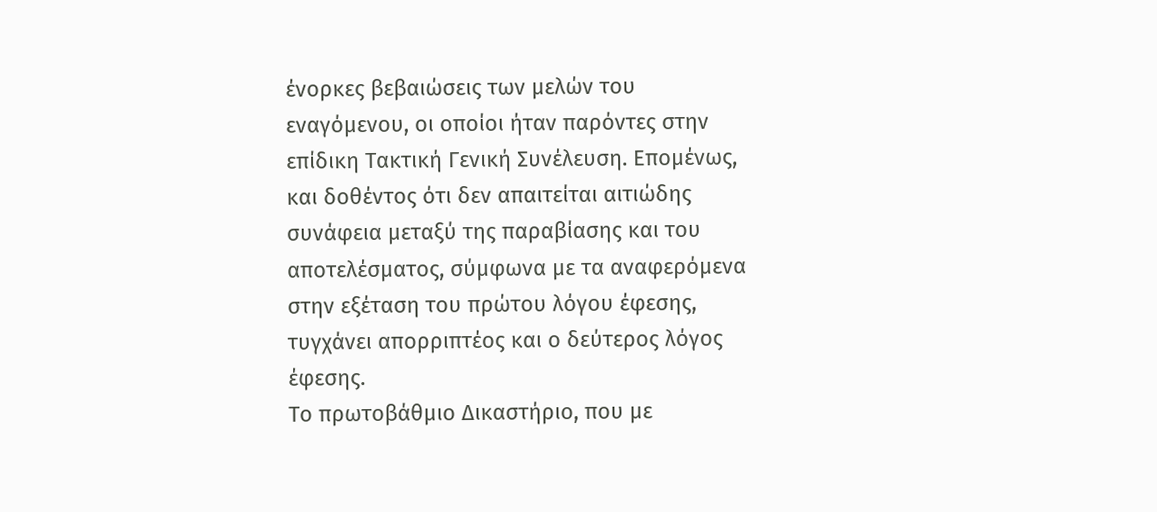ένορκες βεβαιώσεις των μελών του εναγόμενου, οι οποίοι ήταν παρόντες στην επίδικη Τακτική Γενική Συνέλευση. Επομένως, και δοθέντος ότι δεν απαιτείται αιτιώδης συνάφεια μεταξύ της παραβίασης και του αποτελέσματος, σύμφωνα με τα αναφερόμενα στην εξέταση του πρώτου λόγου έφεσης, τυγχάνει απορριπτέος και ο δεύτερος λόγος έφεσης.
Το πρωτοβάθμιο Δικαστήριο, που με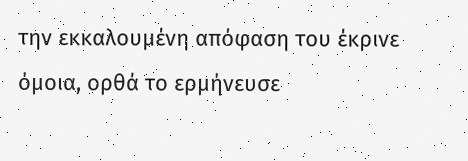την εκκαλουμένη απόφαση του έκρινε όμοια, ορθά το ερμήνευσε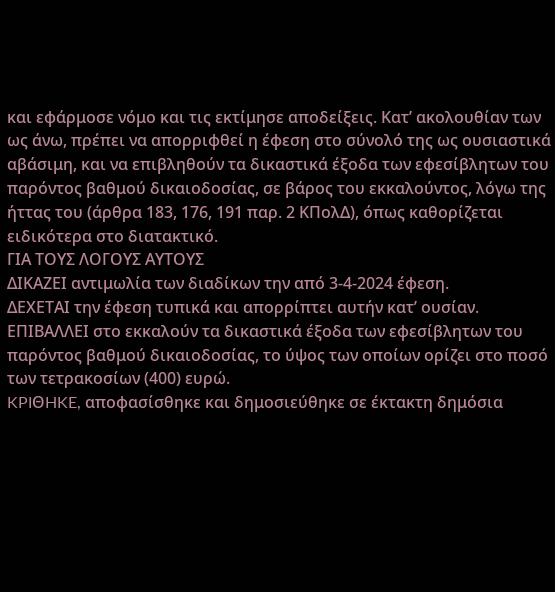και εφάρμοσε νόμο και τις εκτίμησε αποδείξεις. Κατ’ ακολουθίαν των ως άνω, πρέπει να απορριφθεί η έφεση στο σύνολό της ως ουσιαστικά αβάσιμη, και να επιβληθούν τα δικαστικά έξοδα των εφεσίβλητων του παρόντος βαθμού δικαιοδοσίας, σε βάρος του εκκαλούντος, λόγω της ήττας του (άρθρα 183, 176, 191 παρ. 2 ΚΠολΔ), όπως καθορίζεται ειδικότερα στο διατακτικό.
ΓΙΑ ΤΟΥΣ ΛΟΓΟΥΣ ΑΥΤΟΥΣ
ΔΙΚΑΖΕΙ αντιμωλία των διαδίκων την από 3-4-2024 έφεση.
ΔΕΧΕΤΑΙ την έφεση τυπικά και απορρίπτει αυτήν κατ’ ουσίαν.
ΕΠΙΒΑΛΛΕΙ στο εκκαλούν τα δικαστικά έξοδα των εφεσίβλητων του παρόντος βαθμού δικαιοδοσίας, το ύψος των οποίων ορίζει στο ποσό των τετρακοσίων (400) ευρώ.
KPIΘHKE, αποφασίσθηκε και δημοσιεύθηκε σε έκτακτη δημόσια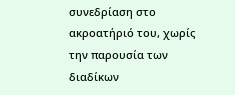συνεδρίαση στο ακροατήριό του, χωρίς την παρουσία των διαδίκων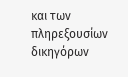και των πληρεξουσίων δικηγόρων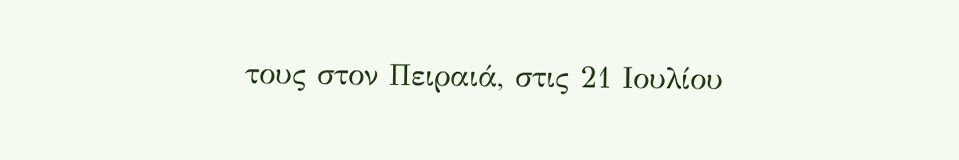τους στον Πειραιά, στις 21 Ιουλίου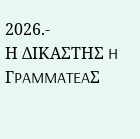2026.-
Η ΔΙΚΑΣΤΗΣ H ΓPAMMATEAΣ